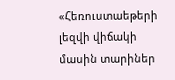«Հեռուստաեթերի լեզվի վիճակի մասին տարիներ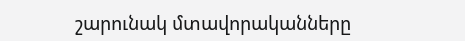շարունակ մտավորականները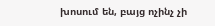խոսում են, բայց ոչինչ չի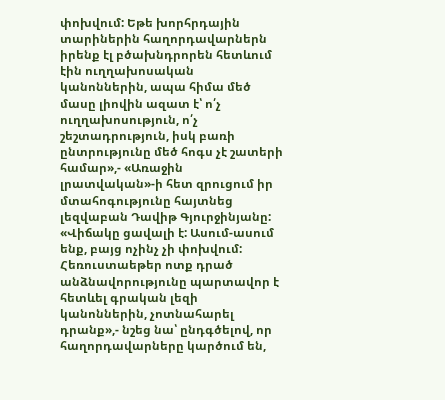փոխվում: Եթե խորհրդային տարիներին հաղորդավարներն իրենք էլ բծախնդրորեն հետևում էին ուղղախոսական կանոններին, ապա հիմա մեծ մասը լիովին ազատ է՝ ո՛չ ուղղախոսություն, ո՛չ շեշտադրություն, իսկ բառի ընտրությունը մեծ հոգս չէ շատերի համար»,- «Առաջին լրատվական»-ի հետ զրուցում իր մտահոգությունը հայտնեց լեզվաբան Դավիթ Գյուրջինյանը:
«Վիճակը ցավալի է: Ասում-ասում ենք, բայց ոչինչ չի փոխվում: Հեռուստաեթեր ոտք դրած անձնավորությունը պարտավոր է հետևել գրական լեզի կանոններին, չոտնահարել դրանք»,- նշեց նա՝ ընդգծելով, որ հաղորդավարները կարծում են,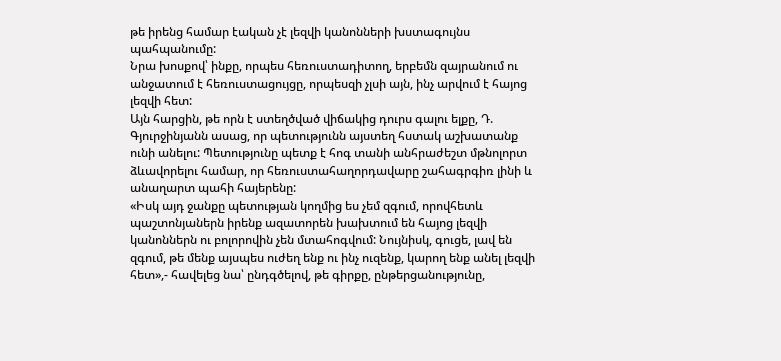թե իրենց համար էական չէ լեզվի կանոնների խստագույնս պահպանումը:
Նրա խոսքով՝ ինքը, որպես հեռուստադիտող, երբեմն զայրանում ու անջատում է հեռուստացույցը, որպեսզի չլսի այն, ինչ արվում է հայոց լեզվի հետ:
Այն հարցին, թե որն է ստեղծված վիճակից դուրս գալու ելքը, Դ. Գյուրջինյանն ասաց, որ պետությունն այստեղ հստակ աշխատանք ունի անելու: Պետությունը պետք է հոգ տանի անհրաժեշտ մթնոլորտ ձևավորելու համար, որ հեռուստահաղորդավարը շահագրգիռ լինի և անաղարտ պահի հայերենը:
«Իսկ այդ ջանքը պետության կողմից ես չեմ զգում, որովհետև պաշտոնյաներն իրենք ազատորեն խախտում են հայոց լեզվի կանոններն ու բոլորովին չեն մտահոգվում: Նույնիսկ, գուցե, լավ են զգում, թե մենք այսպես ուժեղ ենք ու ինչ ուզենք, կարող ենք անել լեզվի հետ»,- հավելեց նա՝ ընդգծելով, թե գիրքը, ընթերցանությունը,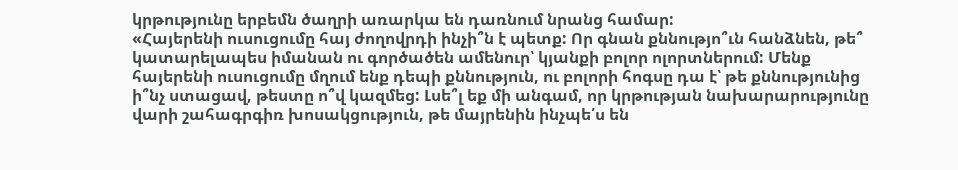կրթությունը երբեմն ծաղրի առարկա են դառնում նրանց համար:
«Հայերենի ուսուցումը հայ ժողովրդի ինչի՞ն է պետք: Որ գնան քննությո՞ւն հանձնեն, թե՞ կատարելապես իմանան ու գործածեն ամենուր՝ կյանքի բոլոր ոլորտներում: Մենք հայերենի ուսուցումը մղում ենք դեպի քննություն, ու բոլորի հոգսը դա է՝ թե քննությունից ի՞նչ ստացավ, թեստը ո՞վ կազմեց: Լսե՞լ եք մի անգամ, որ կրթության նախարարությունը վարի շահագրգիռ խոսակցություն, թե մայրենին ինչպե՛ս են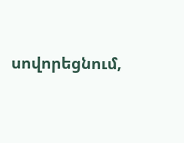սովորեցնում,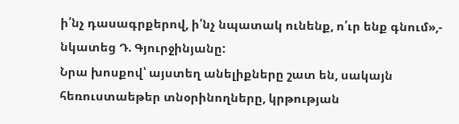ի՛նչ դասագրքերով, ի՛նչ նպատակ ունենք, ո՛ւր ենք գնում»,- նկատեց Դ. Գյուրջինյանը:
Նրա խոսքով՝ այստեղ անելիքները շատ են, սակայն հեռուստաեթեր տնօրինողները, կրթության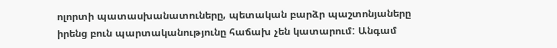ոլորտի պատասխանատուները, պետական բարձր պաշտոնյաները իրենց բուն պարտականությունը հաճախ չեն կատարում: Անգամ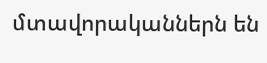մտավորականներն են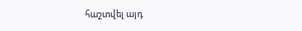հաշտվել այդ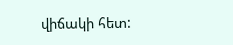վիճակի հետ: